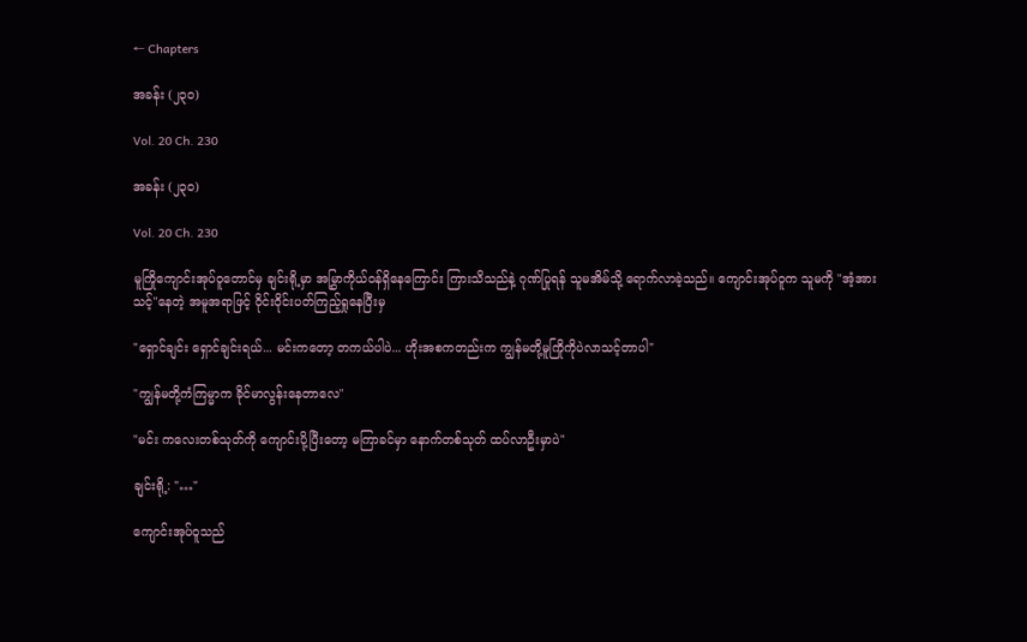← Chapters

အခန်း (၂၃၀)

Vol. 20 Ch. 230

အခန်း (၂၃၀)

Vol. 20 Ch. 230

မူကြိုကျောင်းအုပ်ဝူတောင်မှ ချင်းရို့မှာ အမြွှာကိုယ်ဝန်ရှိနေကြောင်း ကြားသိသည်နဲ့ ဂုဏ်ပြုရန် သူမအိမ်သို့ ရောက်လာခဲ့သည်။ ကျောင်းအုပ်ဝူက သူမကို "အံ့အားသင့်"နေတဲ့ အမူအရာဖြင့် ဝိုင်းဝိုင်းပတ်ကြည့်ရှုနေပြီးမှ

"ရှောင်ချင်း ရှောင်ချင်းရယ်... မင်းကတော့ တကယ်ပါပဲ... ဟိုးအစကတည်းက ကျွန်မတို့မူကြိုကိုပဲလာသင့်တာပါ"

"ကျွန်မတို့ကံကြမ္မာက ခိုင်မာလွန်းနေတာလေ"

"မင်း ကလေးတစ်သုတ်ကို ကျောင်းပို့ပြီးတော့ မကြာခင်မှာ နောက်တစ်သုတ် ထပ်လာဦးမှာပဲ"

ချင်းရို့: "…"

ကျောင်းအုပ်ဝူသည်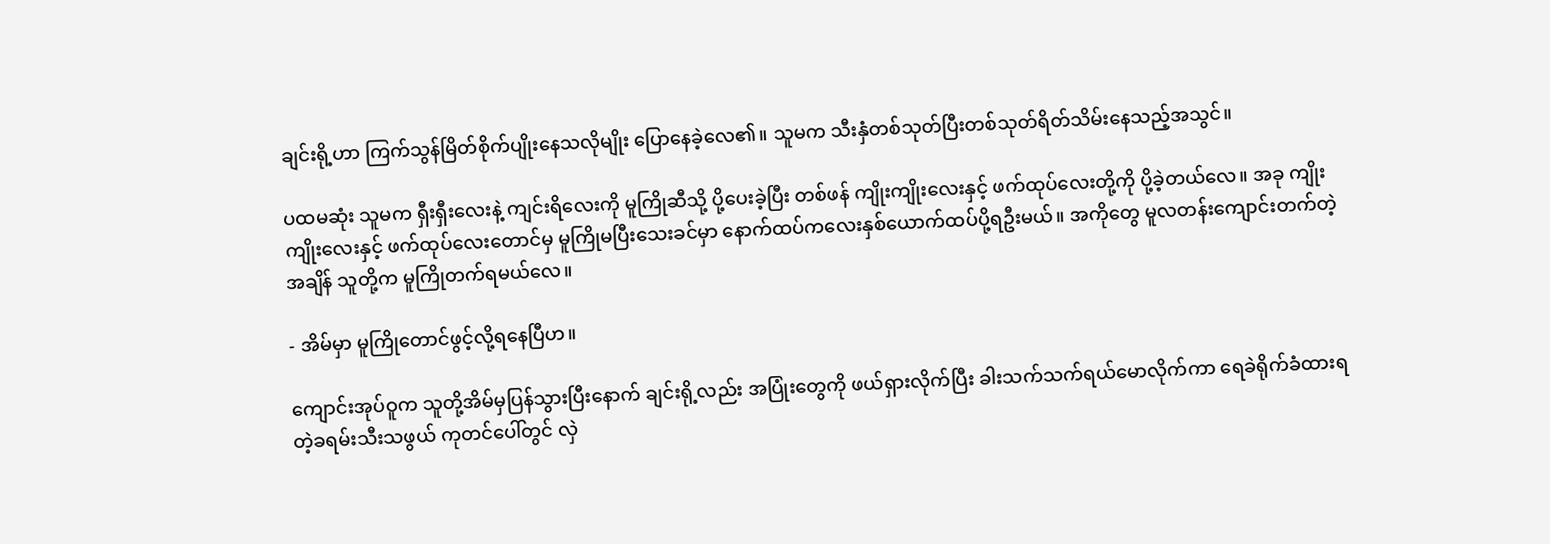ချင်းရို့ဟာ ကြက်သွန်မြိတ်စိုက်ပျိုးနေသလိုမျိုး ပြောနေခဲ့လေ၏။ သူမက သီးနှံတစ်သုတ်ပြီးတစ်သုတ်ရိတ်သိမ်းနေသည့်အသွင်။

ပထမဆုံး သူမက ရှီးရှီးလေးနဲ့ ကျင်းရိလေးကို မူကြိုဆီသို့ ပို့ပေးခဲ့ပြီး တစ်ဖန် ကျိုးကျိုးလေးနှင့် ဖက်ထုပ်လေးတို့ကို ပို့ခဲ့တယ်လေ။ အခု ကျိုးကျိုးလေးနှင့် ဖက်ထုပ်လေးတောင်မှ မူကြိုမပြီးသေးခင်မှာ နောက်ထပ်ကလေးနှစ်ယောက်ထပ်ပို့ရဦးမယ်။ အကိုတွေ မူလတန်းကျောင်းတက်တဲ့အချိန် သူတို့က မူကြိုတက်ရမယ်လေ။

- အိမ်မှာ မူကြိုတောင်ဖွင့်လို့ရနေပြီဟ။

ကျောင်းအုပ်ဝူက သူတို့အိမ်မှပြန်သွားပြီးနောက် ချင်းရို့လည်း အပြုံးတွေကို ဖယ်ရှားလိုက်ပြီး ခါးသက်သက်ရယ်မောလိုက်ကာ ရေခဲရိုက်ခံထားရတဲ့ခရမ်းသီးသဖွယ် ကုတင်ပေါ်တွင် လှဲ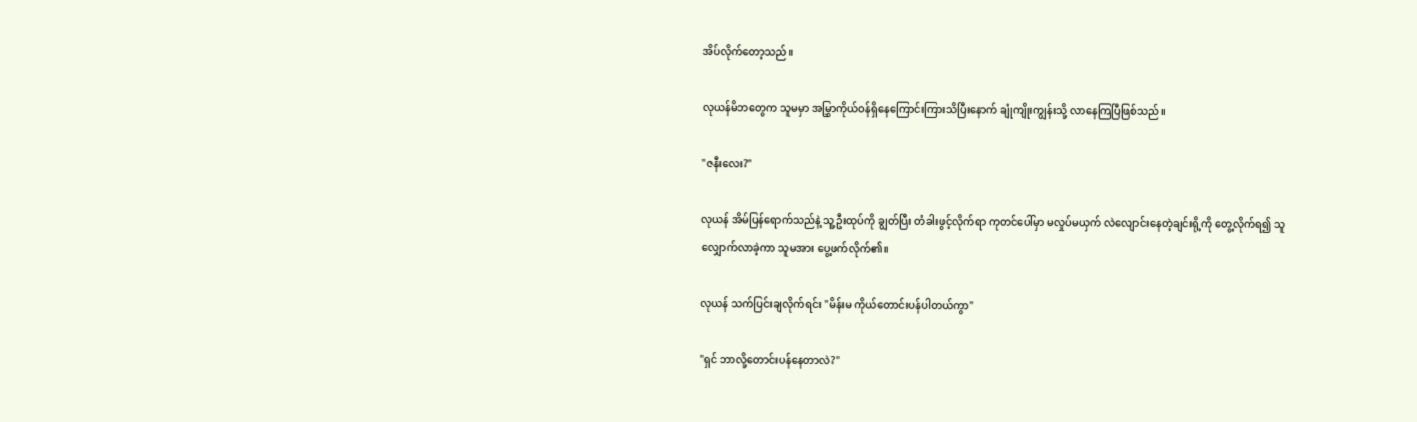အိပ်လိုက်တော့သည်။

လုယန်မိဘတွေက သူမမှာ အမြွှာကိုယ်ဝန်ရှိနေကြောင်းကြားသိပြီးနောက် ချုံကျိုးကျွန်းသို့ လာနေကြပြီဖြစ်သည်။

"ဇနီးလေး?"

လုယန် အိမ်ပြန်ရောက်သည်နဲ့ သူ့ဦးထုပ်ကို ချွတ်ပြီး တံခါးဖွင့်လိုက်ရာ ကုတင်ပေါ်မှာ မလှုပ်မယှက် လဲလျောင်းနေတဲ့ချင်းရို့ကို တွေ့လိုက်ရ၍ သူလျှောက်လာခဲ့ကာ သူမအား ပွေ့ဖက်လိုက်၏။

လုယန် သက်ပြင်းချလိုက်ရင်း "မိန်းမ ကိုယ်တောင်းပန်ပါတယ်ကွာ"

"ရှင် ဘာလို့တောင်းပန်နေတာလဲ?"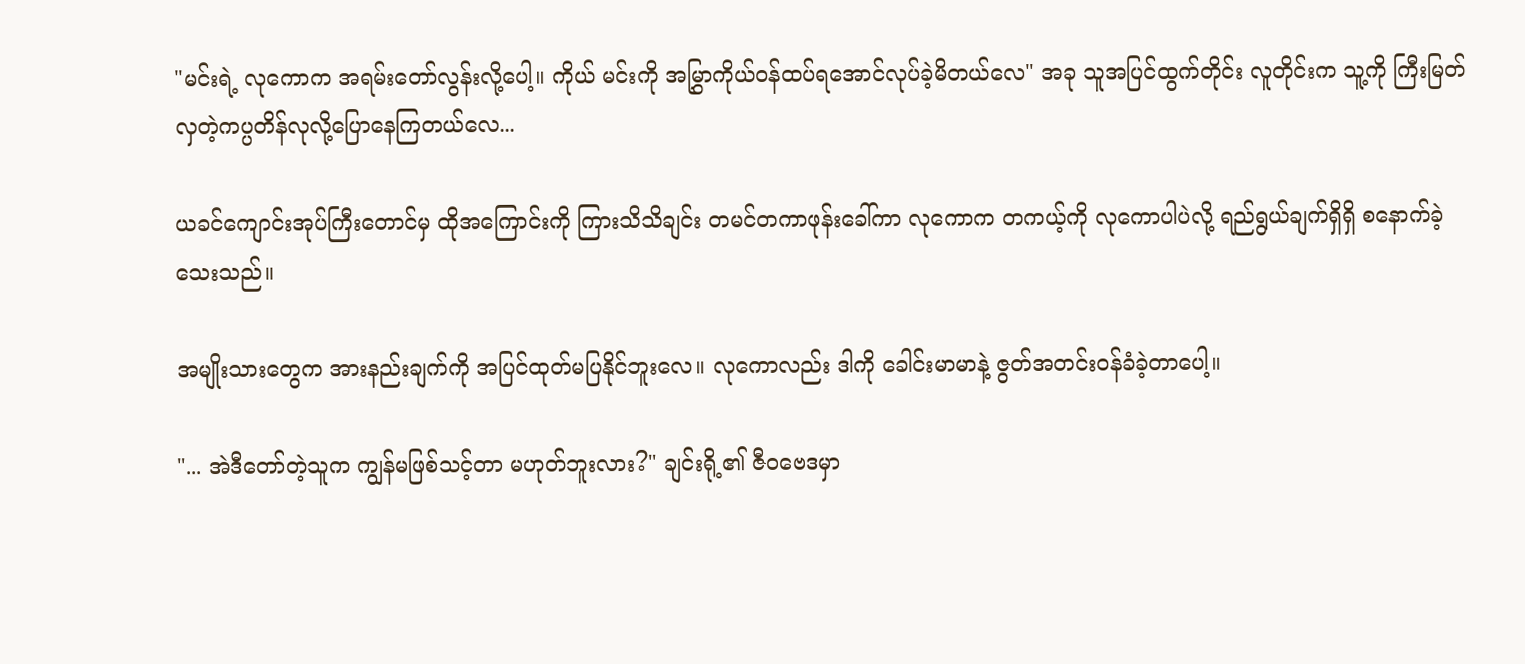"မင်းရဲ့ လုကောက အရမ်းတော်လွန်းလို့ပေါ့။ ကိုယ် မင်းကို အမြွှာကိုယ်ဝန်ထပ်ရအောင်လုပ်ခဲ့မိတယ်လေ" အခု သူအပြင်ထွက်တိုင်း လူတိုင်းက သူ့ကို ကြီးမြတ်လှတဲ့ကပ္ပတိန်လုလို့ပြောနေကြတယ်လေ...

ယခင်ကျောင်းအုပ်ကြီးတောင်မှ ထိုအကြောင်းကို ကြားသိသိချင်း တမင်တကာဖုန်းခေါ်ကာ လုကောက တကယ့်ကို လုကောပါပဲလို့ ရည်ရွယ်ချက်ရှိရှိ စနောက်ခဲ့သေးသည်။

အမျိုးသားတွေက အားနည်းချက်ကို အပြင်ထုတ်မပြနိုင်ဘူးလေ။ လုကောလည်း ဒါကို ခေါင်းမာမာနဲ့ ဇွတ်အတင်းဝန်ခံခဲ့တာပေါ့။

"... အဲဒီတော်တဲ့သူက ကျွန်မဖြစ်သင့်တာ မဟုတ်ဘူးလား?" ချင်းရို့၏ ဇီဝဗေဒမှာ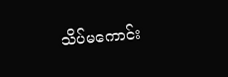သိပ်မကောင်း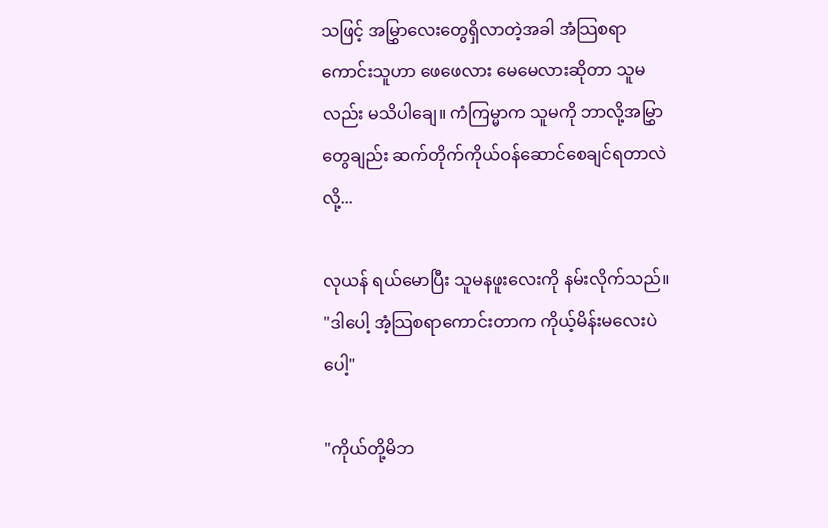သဖြင့် အမြွှာလေးတွေရှိလာတဲ့အခါ အံသြစရာကောင်းသူဟာ ဖေဖေလား မေမေလားဆိုတာ သူမလည်း မသိပါချေ။ ကံကြမ္မာက သူမကို ဘာလို့အမြွှာတွေချည်း ဆက်တိုက်ကိုယ်ဝန်ဆောင်စေချင်ရတာလဲလို့...

လုယန် ရယ်မောပြီး သူမနဖူးလေးကို နမ်းလိုက်သည်။ "ဒါပေါ့ အံ့သြစရာကောင်းတာက ကိုယ့်မိန်းမလေးပဲပေါ့"

"ကိုယ်တို့မိဘ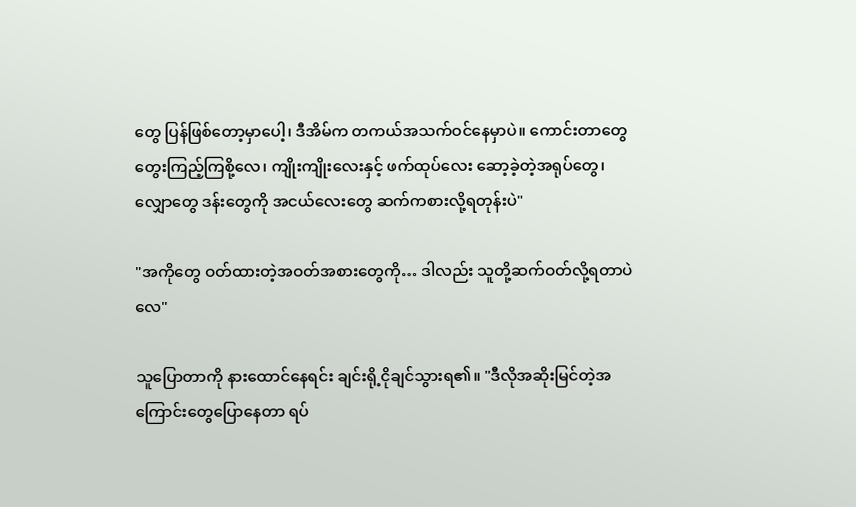တွေ ပြန်ဖြစ်တော့မှာပေါ့၊ ဒီအိမ်က တကယ်အသက်ဝင်နေမှာပဲ။ ကောင်းတာတွေ တွေးကြည့်ကြစို့လေ၊ ကျိုးကျိုးလေးနှင့် ဖက်ထုပ်လေး ဆော့ခဲ့တဲ့အရုပ်တွေ၊ လျှောတွေ ဒန်းတွေကို အငယ်လေးတွေ ဆက်ကစားလို့ရတုန်းပဲ"

"အကိုတွေ ဝတ်ထားတဲ့အဝတ်အစားတွေကို… ဒါလည်း သူတို့ဆက်ဝတ်လို့ရတာပဲလေ"

သူပြောတာကို နားထောင်နေရင်း ချင်းရို့ငိုချင်သွားရ၏။ "ဒီလိုအဆိုးမြင်တဲ့အကြောင်းတွေပြောနေတာ ရပ်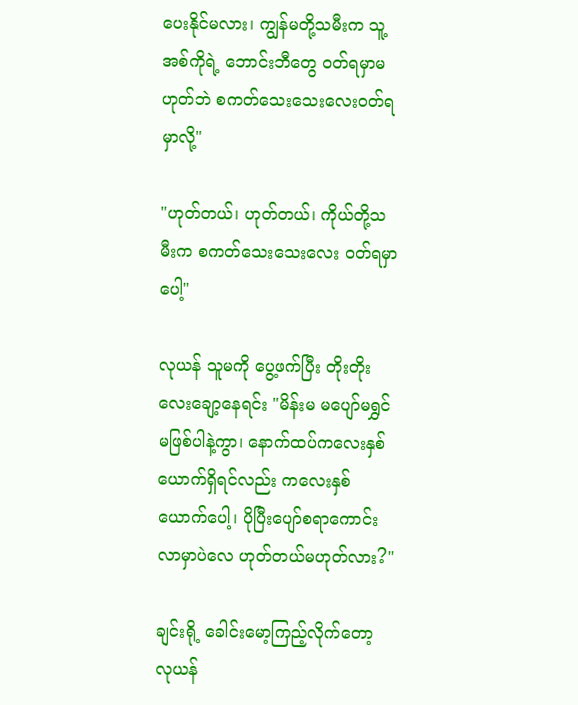ပေးနိုင်မလား၊ ကျွန်မတို့သမီးက သူ့အစ်ကိုရဲ့ ဘောင်းဘီတွေ ဝတ်ရမှာမဟုတ်ဘဲ စကတ်သေးသေးလေး၀တ်ရမှာလို့"

"ဟုတ်တယ်၊ ဟုတ်တယ်၊ ကိုယ်တို့သမီးက စကတ်သေးသေးလေး ဝတ်ရမှာပေါ့"

လုယန် သူမကို ပွေ့ဖက်ပြီး တိုးတိုးလေးချော့နေရင်း "မိန်းမ မပျော်မရွှင်မဖြစ်ပါနဲ့ကွာ၊ နောက်ထပ်ကလေးနှစ်ယောက်ရှိရင်လည်း ကလေးနှစ်ယောက်ပေါ့၊ ပိုပြီးပျော်စရာကောင်းလာမှာပဲလေ ဟုတ်တယ်မဟုတ်လား?"

ချင်းရို့ ခေါင်းမော့ကြည့်လိုက်တော့ လုယန်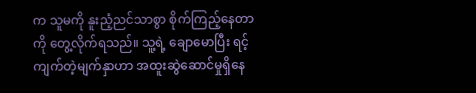က သူမကို နူးညံ့ညင်သာစွာ စိုက်ကြည့်နေတာကို တွေ့လိုက်ရသည်။ သူ့ရဲ့ ချောမောပြီး ရင့်ကျက်တဲ့မျက်နှာဟာ အထူးဆွဲဆောင်မှုရှိနေ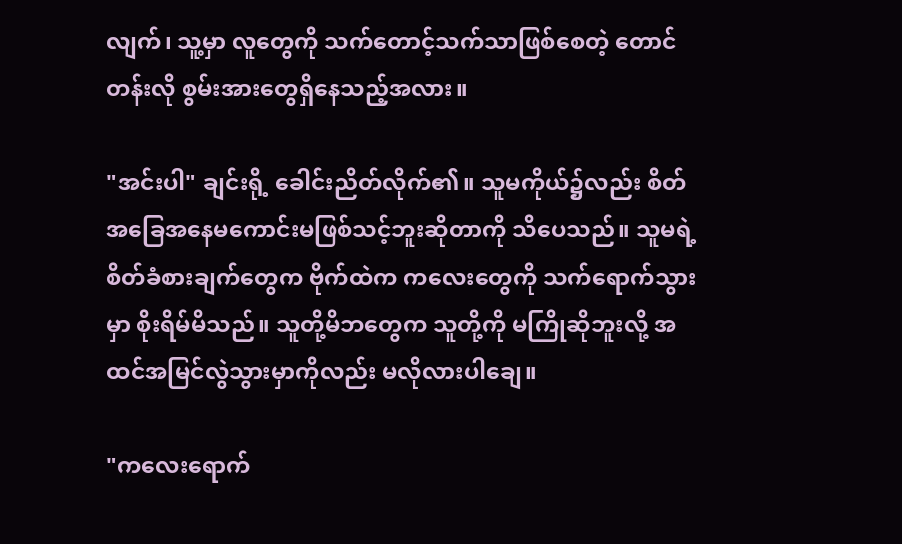လျက်၊ သူ့မှာ လူတွေကို သက်တောင့်သက်သာဖြစ်စေတဲ့ တောင်တန်းလို စွမ်းအားတွေရှိနေသည့်အလား။

"အင်းပါ" ချင်းရို့ ခေါင်းညိတ်လိုက်၏။ သူမကိုယ်၌လည်း စိတ်အခြေအနေမကောင်းမဖြစ်သင့်ဘူးဆိုတာကို သိပေသည်။ သူမရဲ့ စိတ်ခံစားချက်တွေက ဗိုက်ထဲက ကလေးတွေကို သက်ရောက်သွားမှာ စိုးရိမ်မိသည်။ သူတို့မိဘတွေက သူတို့ကို မကြိုဆိုဘူးလို့ အထင်အမြင်လွဲသွားမှာကိုလည်း မလိုလားပါချေ။

"ကလေးရောက်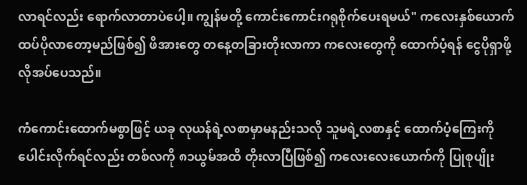လာရင်လည်း ရောက်လာတာပဲပေါ့။ ကျွန်မတို့ ကောင်းကောင်းဂရုစိုက်ပေးရမယ်" ကလေးနှစ်ယောက်ထပ်ပိုလာတော့မည်ဖြစ်၍ ဖိအားတွေ တနေ့တခြားတိုးလာကာ ကလေးတွေကို ထောက်ပံ့ရန် ငွေပိုရှာဖို့ လိုအပ်ပေသည်။

ကံကောင်းထောက်မစွာဖြင့် ယခု လုယန်ရဲ့လစာမှာမနည်းသလို သူမရဲ့လစာနှင့် ထောက်ပံ့ကြေးကို ပေါင်းလိုက်ရင်လည်း တစ်လကို ၈၁ယွမ်အထိ တိုးလာပြီဖြစ်၍ ကလေးလေးယောက်ကို ပြုစုပျိုး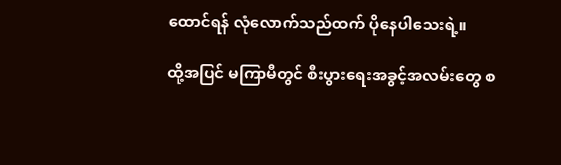ထောင်ရန် လုံလောက်သည်ထက် ပိုနေပါသေးရဲ့။

ထို့အပြင် မကြာမီတွင် စီးပွားရေးအခွင့်အလမ်းတွေ စ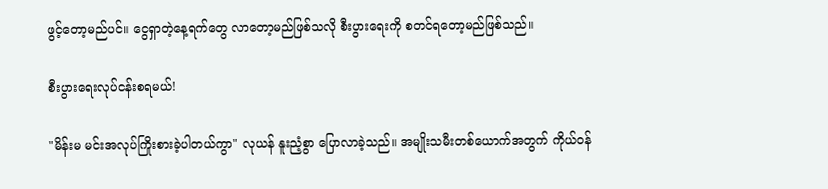ဖွင့်တော့မည်ပင်။ ငွေရှာတဲ့နေ့ရက်တွေ လာတော့မည်ဖြစ်သလို စီးပွားရေးကို စတင်ရတော့မည်ဖြစ်သည်။

စီးပွားရေးလုပ်ငန်းစရမယ်!

"မိန်းမ မင်းအလုပ်ကြိုးစားခဲ့ပါတယ်ကွာ" လုယန် နူးညံ့စွာ ပြောလာခဲ့သည်။ အမျိုးသမီးတစ်ယောက်အတွက် ကိုယ်ဝန်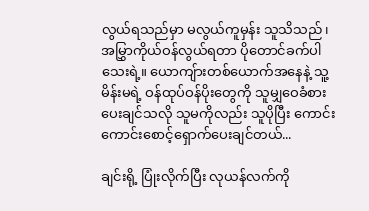လွယ်ရသည်မှာ မလွယ်ကူမှန်း သူသိသည်၊ အမြွှာကိုယ်ဝန်လွယ်ရတာ ပိုတောင်ခက်ပါသေးရဲ့။ ယောကျ်ားတစ်ယောက်အနေနဲ့ သူ့မိန်းမရဲ့ ဝန်ထုပ်ဝန်ပိုးတွေကို သူမျှဝေခံစားပေးချင်သလို သူမကိုလည်း သူပိုပြီး ကောင်းကောင်းစောင့်ရှောက်ပေးချင်တယ်...

ချင်းရို့ ပြုံးလိုက်ပြီး လုယန်လက်ကို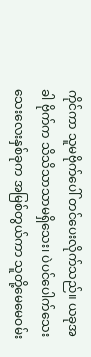ကိုင်ကာ သူမဗိုက်ပေါ် တင်ပေးလိုက်သည်။ ယခုအခါ ဗိုက်က သိသိသာသာမရှိသေး၊ ပဲပင်ပေါက်သေးသေးလေးနှစ်ခုက အမြစ်တွယ်ကာ သူတို့မေမေဝမ်း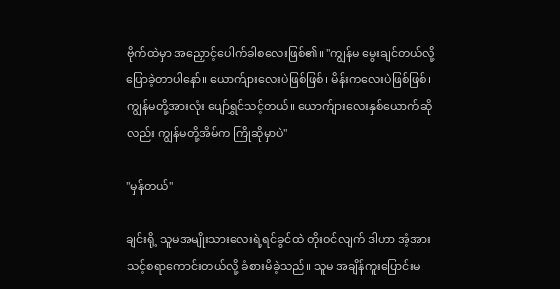ဗိုက်ထဲမှာ အညှောင့်ပေါက်ခါစလေးဖြစ်၏။ "ကျွန်မ မွေးချင်တယ်လို့ ပြောခဲ့တာပါနော်။ ယောက်ျားလေးပဲဖြစ်ဖြစ်၊ မိန်းကလေးပဲဖြစ်ဖြစ်၊ ကျွန်မတို့အားလုံး ပျော်ရွှင်သင့်တယ်။ ယောက်ျားလေးနှစ်ယောက်ဆိုလည်း ကျွန်မတို့အိမ်က ကြိုဆိုမှာပဲ"

"မှန်တယ်"

ချင်းရို့ သူမအမျိုးသားလေးရဲ့ရင်ခွင်ထဲ တိုးဝင်လျက် ဒါဟာ အံ့အားသင့်စရာကောင်းတယ်လို့ ခံစားမိခဲ့သည်။ သူမ အချိန်ကူးပြောင်းမ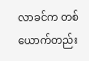လာခင်က တစ်ယောက်တည်း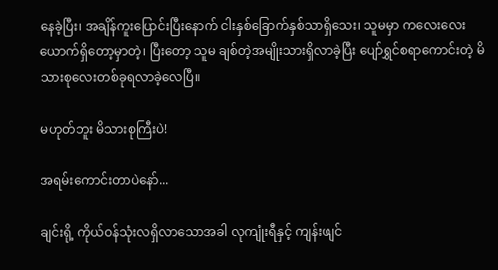နေခဲ့ပြီး၊ အချိန်ကူးပြောင်းပြီးနောက် ငါးနှစ်ခြောက်နှစ်သာရှိသေး၊ သူမမှာ ကလေးလေးယောက်ရှိတော့မှာတဲ့၊ ပြီးတော့ သူမ ချစ်တဲ့အမျိုးသားရှိလာခဲ့ပြီး ပျော်ရွှင်စရာကောင်းတဲ့ မိသားစုလေးတစ်ခုရလာခဲ့လေပြီ။

မဟုတ်ဘူး မိသားစုကြီးပဲ!

အရမ်းကောင်းတာပဲနော်...

ချင်းရို့ ကိုယ်ဝန်သုံးလရှိလာသောအခါ လုကျုံးရီနှင့် ကျန်းဖျင်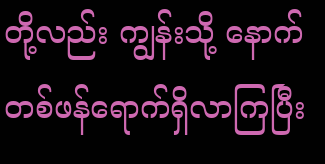တို့လည်း ကျွန်းသို့ နောက်တစ်ဖန်ရောက်ရှိလာကြပြီး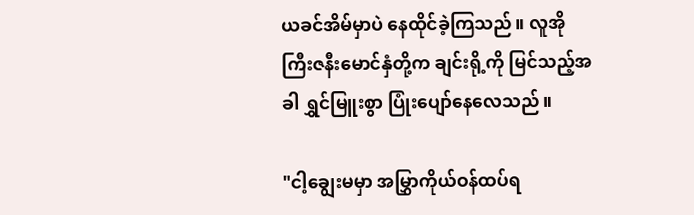ယခင်အိမ်မှာပဲ နေထိုင်ခဲ့ကြသည်။ လူအိုကြီးဇနီးမောင်နှံတို့က ချင်းရို့ကို မြင်သည့်အခါ ရွှင်မြူးစွာ ပြုံးပျော်နေလေသည်။

"ငါ့ချွေးမမှာ အမြွှာကိုယ်ဝန်ထပ်ရ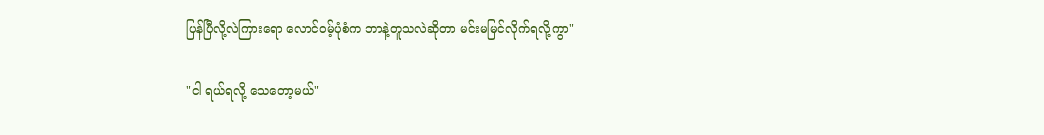ပြန်ပြီလို့လဲကြားရော လောင်ဝမ့်ပုံစံက ဘာနဲ့တူသလဲဆိုတာ မင်းမမြင်လိုက်ရလို့ကွာ"

"ငါ ရယ်ရလို့ သေတော့မယ်"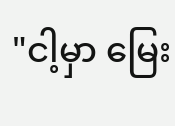"ငါ့မှာ မြေး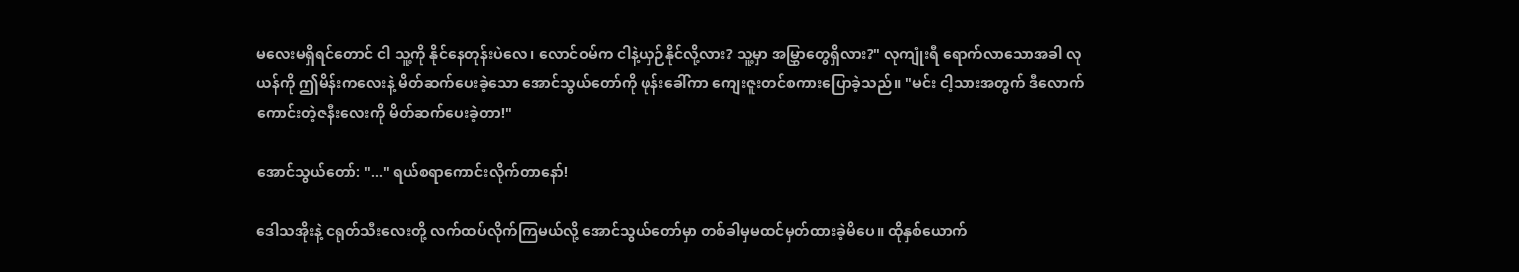မလေးမရှိရင်တောင် ငါ သူ့ကို နိုင်နေတုန်းပဲလေ၊ လောင်ဝမ်က ငါနဲ့ယှဉ်နိုင်လို့လား? သူ့မှာ အမြွှာတွေရှိလား?" လုကျုံးရီ ရောက်လာသောအခါ လုယန်ကို ဤမိန်းကလေးနဲ့ မိတ်ဆက်ပေးခဲ့သော အောင်သွယ်တော်ကို ဖုန်းခေါ်ကာ ကျေးဇူးတင်စကားပြောခဲ့သည်။ "မင်း ငါ့သားအတွက် ဒီလောက်ကောင်းတဲ့ဇနီးလေးကို မိတ်ဆက်ပေးခဲ့တာ!"

အောင်သွယ်တော်: "..." ရယ်စရာကောင်းလိုက်တာနော်!

ဒေါသအိုးနဲ့ ငရုတ်သီးလေးတို့ လက်ထပ်လိုက်ကြမယ်လို့ အောင်သွယ်တော်မှာ တစ်ခါမှမထင်မှတ်ထားခဲ့မိပေ။ ထိုနှစ်ယောက်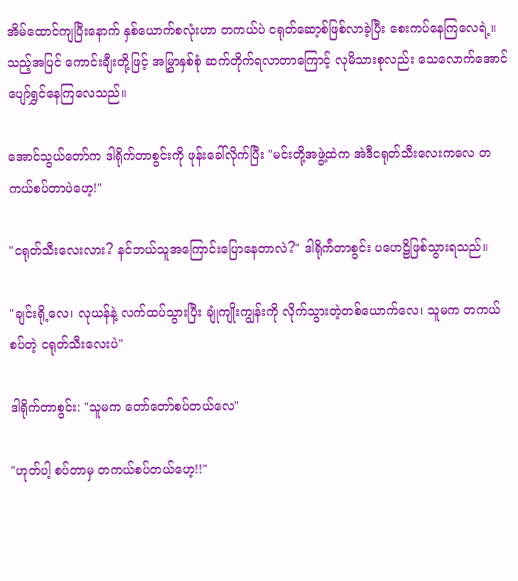အိမ်ထောင်ကျပြီးနောက် နှစ်ယောက်စလုံးဟာ တကယ်ပဲ ငရုတ်ဆော့စ်ဖြစ်လာခဲ့ပြီး စေးကပ်နေကြလေရဲ့။ သည့်အပြင် ကောင်းချီးတို့ဖြင့် အမြွှာနှစ်စုံ ဆက်တိုက်ရလာတာကြောင့် လုမိသားစုလည်း သေလောက်အောင် ပျော်ရွှင်နေကြလေသည်။

အောင်သွယ်တော်က ဒါရိုက်တာစွင်းကို ဖုန်းခေါ်လိုက်ပြီး "မင်းတို့အဖွဲ့ထဲက အဲဒီငရုတ်သီးလေးကလေ တကယ်စပ်တာပဲဟေ့!"

"ငရုတ်သီးလေးလား? နင်ဘယ်သူအကြောင်းပြောနေတာလဲ?" ဒါရိုက်ံတာစွင်း ပဟေဠိဖြစ်သွားရသည်။

"ချင်းရို့လေ၊ လုယန်နဲ့ လက်ထပ်သွားပြီး ချုံကျိုးကျွန်းကို လိုက်သွားတဲ့တစ်ယောက်လေ၊ သူမက တကယ်စပ်တဲ့ ငရုတ်သီးလေးပဲ"

ဒါရိုက်တာစွင်း: "သူမက တော်တော်စပ်တယ်လေ"

"ဟုတ်ပါ့ စပ်တာမှ တကယ်စပ်တယ်ဟေ့!!"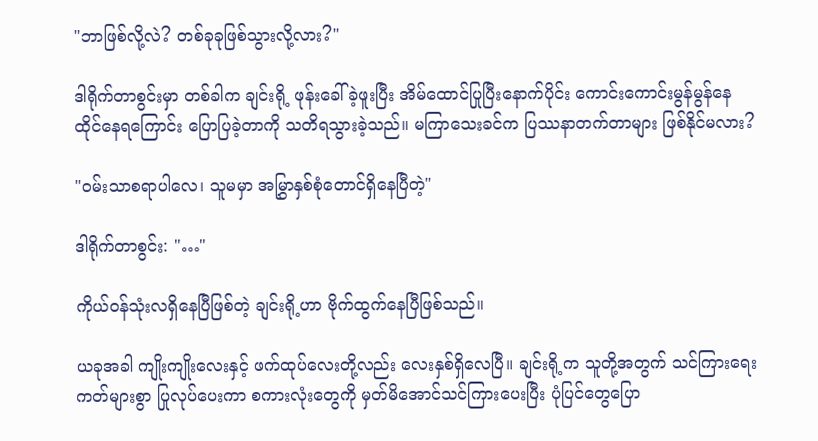"ဘာဖြစ်လို့လဲ? တစ်ခုခုဖြစ်သွားလို့လား?"

ဒါရိုက်တာစွင်းမှာ တစ်ခါက ချင်းရို့ ဖုန်းခေါ်ခဲ့ဖူးပြီး အိမ်ထောင်ပြုပြီးနောက်ပိုင်း ကောင်းကောင်းမွန်မွန်နေထိုင်နေရကြောင်း ပြောပြခဲ့တာကို သတိရသွားခဲ့သည်။ မကြာသေးခင်က ပြဿနာတက်တာများ ဖြစ်နိုင်မလား?

"ဝမ်းသာစရာပါလေ၊ သူမမှာ အမြွှာနှစ်စုံတောင်ရှိနေပြီတဲ့"

ဒါရိုက်တာစွင်း: "…"

ကိုယ်ဝန်သုံးလရှိနေပြီဖြစ်တဲ့ ချင်းရို့ဟာ ဗိုက်ထွက်နေပြီဖြစ်သည်။

ယခုအခါ ကျိုးကျိုးလေးနှင့် ဖက်ထုပ်လေးတို့လည်း လေးနှစ်ရှိလေပြီ။ ချင်းရို့က သူတို့အတွက် သင်ကြားရေးကတ်များစွာ ပြုလုပ်ပေးကာ စကားလုံးတွေကို မှတ်မိအောင်သင်ကြားပေးပြီး ပုံပြင်တွေပြော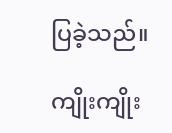ပြခဲ့သည်။

ကျိုးကျိုး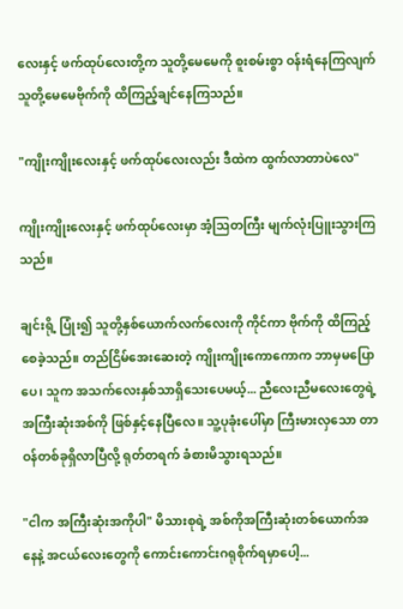လေးနှင့် ဖက်ထုပ်လေးတို့က သူတို့မေမေကို စူးစမ်းစွာ ဝန်းရံနေကြလျက် သူတို့မေမေဗိုက်ကို ထိကြည့်ချင်နေကြသည်။

"ကျိုးကျိုးလေးနှင့် ဖက်ထုပ်လေးလည်း ဒီထဲက ထွက်လာတာပဲလေ"

ကျိုးကျိုးလေးနှင့် ဖက်ထုပ်လေးမှာ အံ့သြတကြီး မျက်လုံးပြူးသွားကြသည်။

ချင်းရို့ ပြုံး၍ သူတို့နှစ်ယောက်လက်လေးကို ကိုင်ကာ ဗိုက်ကို ထိကြည့်စေခဲ့သည်။ တည်ငြိမ်အေးဆေးတဲ့ ကျိုးကျိုးကောကောက ဘာမှမပြောပေ၊ သူက အသက်လေးနှစ်သာရှိသေးပေမယ့်... ညီလေးညီမလေးတွေရဲ့ အကြီးဆုံးအစ်ကို ဖြစ်နှင့်နေပြီလေ။ သူ့ပုခုံးပေါ်မှာ ကြီးမားလှသော တာဝန်တစ်ခုရှိလာပြီလို့ ရုတ်တရက် ခံစားမိသွားရသည်။

"ငါက အကြီးဆုံးအကိုပါ" မိသားစုရဲ့ အစ်ကိုအကြီးဆုံးတစ်ယောက်အနေနဲ့ အငယ်လေးတွေကို ကောင်းကောင်းဂရုစိုက်ရမှာပေါ့...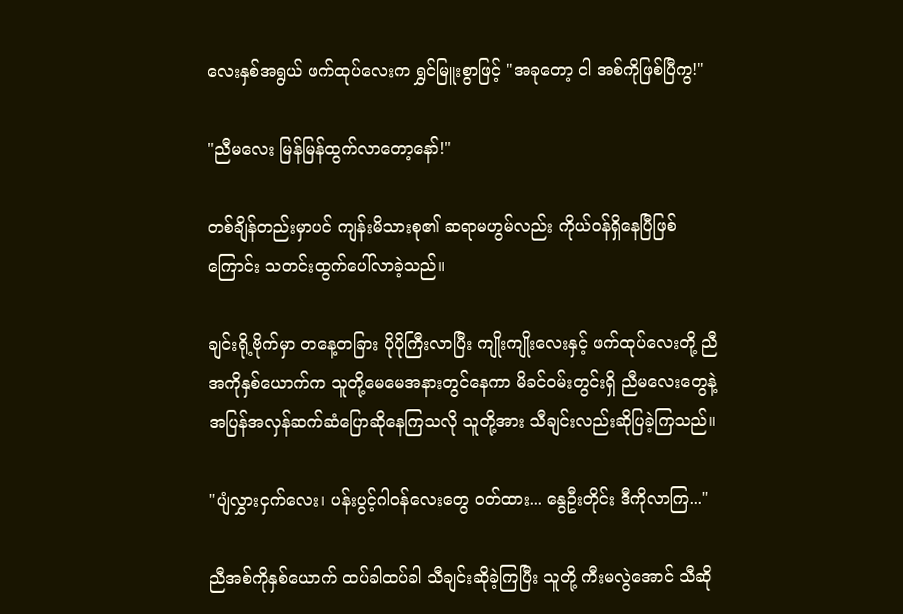လေးနှစ်အရွယ် ဖက်ထုပ်လေးက ရွှင်မြူးစွာဖြင့် "အခုတော့ ငါ အစ်ကိုဖြစ်ပြီကွ!"

"ညီမလေး မြန်မြန်ထွက်လာတော့နော်!"

တစ်ချိန်တည်းမှာပင် ကျန်းမိသားစု၏ ဆရာမဟွမ်လည်း ကိုယ်ဝန်ရှိနေပြီဖြစ်ကြောင်း သတင်းထွက်ပေါ်လာခဲ့သည်။

ချင်းရို့ဗိုက်မှာ တနေ့တခြား ပိုပိုကြီးလာပြီး ကျိုးကျိုးလေးနှင့် ဖက်ထုပ်လေးတို့ ညီအကိုနှစ်ယောက်က သူတို့မေမေအနားတွင်နေကာ မိခင်ဝမ်းတွင်းရှိ ညီမလေးတွေနဲ့ အပြန်အလှန်ဆက်ဆံပြောဆိုနေကြသလို သူတို့အား သီချင်းလည်းဆိုပြခဲ့ကြသည်။

"ပျံလွှားငှက်လေး၊ ပန်းပွင့်ဂါဝန်လေးတွေ ဝတ်ထား... နွေဦးတိုင်း ဒီကိုလာကြ..."

ညီအစ်ကိုနှစ်ယောက် ထပ်ခါထပ်ခါ သီချင်းဆိုခဲ့ကြပြီး သူတို့ ကီးမလွဲအောင် သီဆို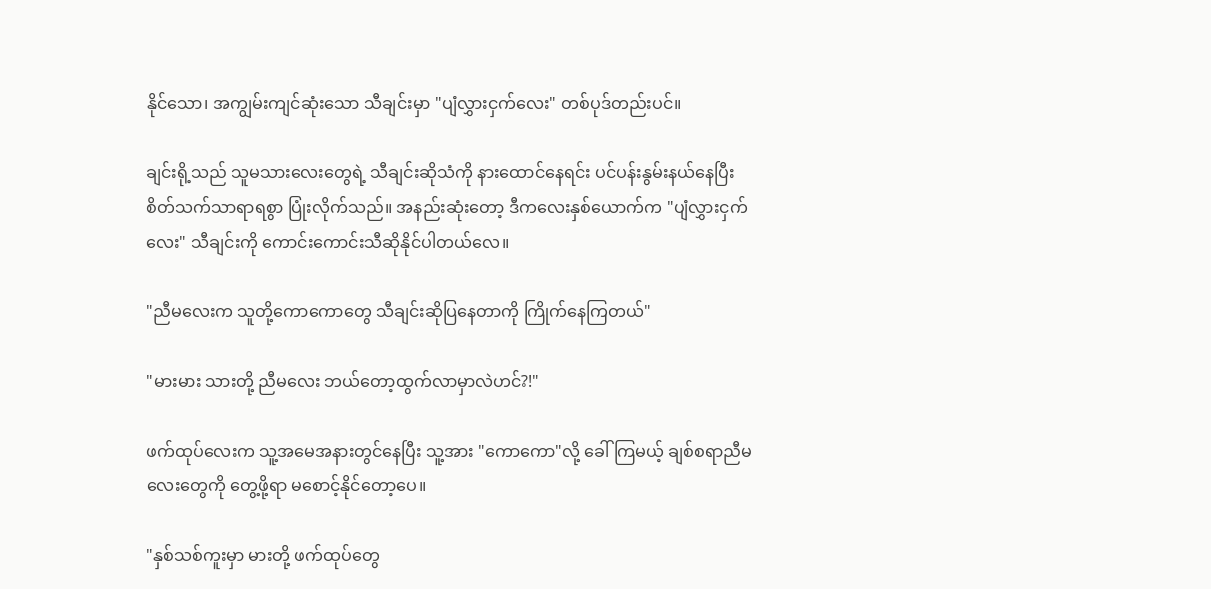နိုင်သော၊ အကျွမ်းကျင်ဆုံးသော သီချင်းမှာ "ပျံလွှားငှက်လေး" တစ်ပုဒ်တည်းပင်။

ချင်းရို့သည် သူမသားလေးတွေရဲ့ သီချင်းဆိုသံကို နားထောင်နေရင်း ပင်ပန်းနွမ်းနယ်နေပြီး စိတ်သက်သာရာရစွာ ပြုံးလိုက်သည်။ အနည်းဆုံးတော့ ဒီကလေးနှစ်ယောက်က "ပျံလွှားငှက်လေး" သီချင်းကို ကောင်းကောင်းသီဆိုနိုင်ပါတယ်လေ။

"ညီမလေးက သူတို့ကောကောတွေ သီချင်းဆိုပြနေတာကို ကြိုက်နေကြတယ်"

"မားမား သားတို့ ညီမလေး ဘယ်တော့ထွက်လာမှာလဲဟင်?!"

ဖက်ထုပ်လေးက သူ့အမေအနားတွင်နေပြီး သူ့အား "ကောကော"လို့ ခေါ်ကြမယ့် ချစ်စရာညီမလေးတွေကို တွေ့ဖို့ရာ မစောင့်နိုင်တော့ပေ။

"နှစ်သစ်ကူးမှာ မားတို့ ဖက်ထုပ်တွေ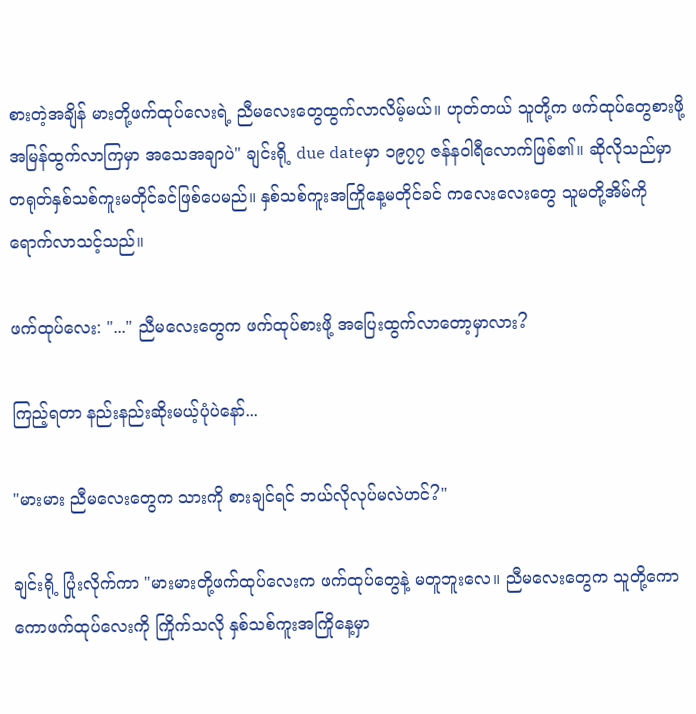စားတဲ့အချိန် မားတို့ဖက်ထုပ်လေးရဲ့ ညီမလေးတွေထွက်လာလိမ့်မယ်။ ဟုတ်တယ် သူတို့က ဖက်ထုပ်တွေစားဖို့ အမြန်ထွက်လာကြမှာ အသေအချာပဲ" ချင်းရို့ due dateမှာ ၁၉၇၇ ဇန်နဝါရီလောက်ဖြစ်၏။ ဆိုလိုသည်မှာ တရုတ်နှစ်သစ်ကူးမတိုင်ခင်ဖြစ်ပေမည်။ နှစ်သစ်ကူးအကြိုနေ့မတိုင်ခင် ကလေးလေးတွေ သူမတို့အိမ်ကို ရောက်လာသင့်သည်။

ဖက်ထုပ်လေး: "..." ညီမလေးတွေက ဖက်ထုပ်စားဖို့ အပြေးထွက်လာတော့မှာလား?

ကြည့်ရတာ နည်းနည်းဆိုးမယ့်ပုံပဲနော်...

"မားမား ညီမလေးတွေက သားကို စားချင်ရင် ဘယ်လိုလုပ်မလဲဟင်?"

ချင်းရို့ ပြုံးလိုက်ကာ "မားမားတို့ဖက်ထုပ်လေးက ဖက်ထုပ်တွေနဲ့ မတူဘူးလေ။ ညီမလေးတွေက သူတို့ကောကောဖက်ထုပ်လေးကို ကြိုက်သလို နှစ်သစ်ကူးအကြိုနေ့မှာ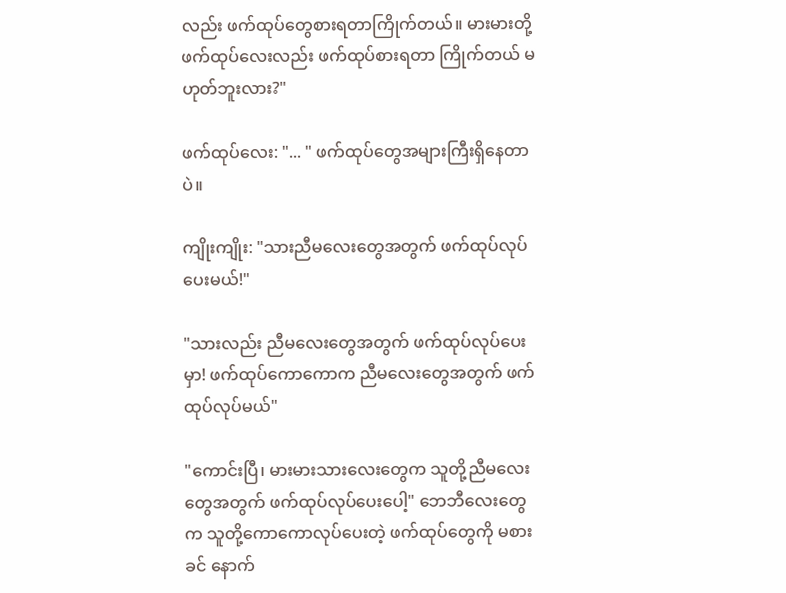လည်း ဖက်ထုပ်တွေစားရတာကြိုက်တယ်။ မားမားတို့ ဖက်ထုပ်လေးလည်း ဖက်ထုပ်စားရတာ ကြိုက်တယ် မဟုတ်ဘူးလား?"

ဖက်ထုပ်လေး: "... " ဖက်ထုပ်တွေအများကြီးရှိနေတာပဲ။

ကျိုးကျိုး: "သားညီမလေးတွေအတွက် ဖက်ထုပ်လုပ်ပေးမယ်!"

"သားလည်း ညီမလေးတွေအတွက် ဖက်ထုပ်လုပ်ပေးမှာ! ဖက်ထုပ်ကောကောက ညီမလေးတွေအတွက် ဖက်ထုပ်လုပ်မယ်"

"ကောင်းပြီ၊ မားမားသားလေးတွေက သူတို့ညီမလေးတွေအတွက် ဖက်ထုပ်လုပ်ပေးပေါ့" ဘေဘီလေးတွေက သူတို့ကောကောလုပ်ပေးတဲ့ ဖက်ထုပ်တွေကို မစားခင် နောက်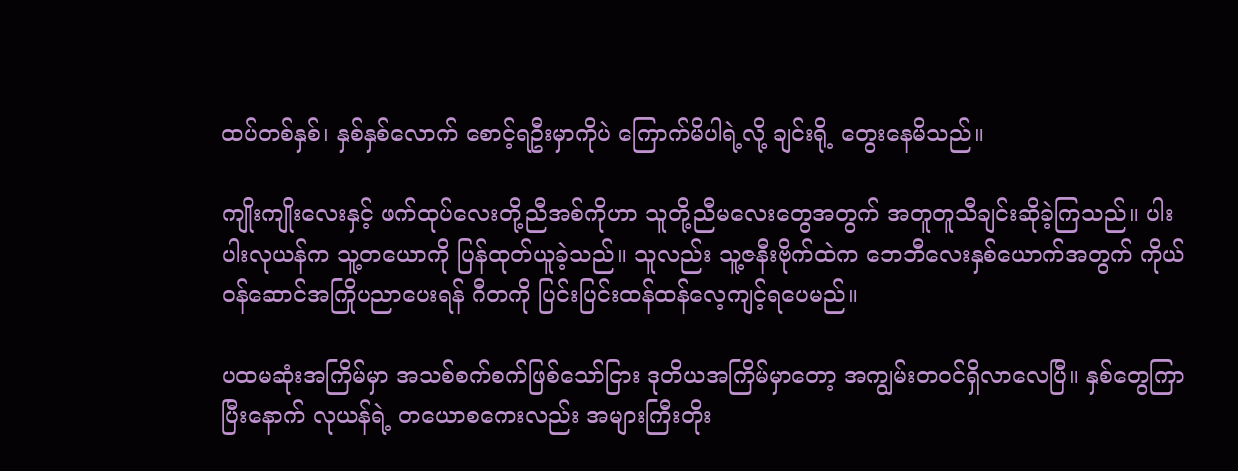ထပ်တစ်နှစ်၊ နှစ်နှစ်လောက် စောင့်ရဦးမှာကိုပဲ ကြောက်မိပါရဲ့လို့ ချင်းရို့ တွေးနေမိသည်။

ကျိုးကျိုးလေးနှင့် ဖက်ထုပ်လေးတို့ညီအစ်ကိုဟာ သူတို့ညီမလေးတွေအတွက် အတူတူသီချင်းဆိုခဲ့ကြသည်။ ပါးပါးလုယန်က သူ့တယောကို ပြန်ထုတ်ယူခဲ့သည်။ သူလည်း သူ့ဇနီးဗိုက်ထဲက ဘေဘီလေးနှစ်ယောက်အတွက် ကိုယ်ဝန်ဆောင်အကြိုပညာပေးရန် ဂီတကို ပြင်းပြင်းထန်ထန်လေ့ကျင့်ရပေမည်။

ပထမဆုံးအကြိမ်မှာ အသစ်စက်စက်ဖြစ်သော်ငြား ဒုတိယအကြိမ်မှာတော့ အကျွမ်းတဝင်ရှိလာလေပြီ။ နှစ်တွေကြာပြီးနောက် လုယန်ရဲ့ တယောစကေးလည်း အများကြီးတိုး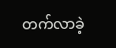တက်လာခဲ့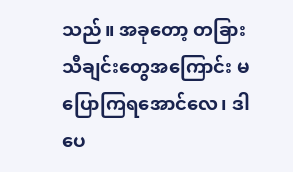သည်။ အခုတော့ တခြားသီချင်းတွေအကြောင်း မပြောကြရအောင်လေ၊ ဒါပေ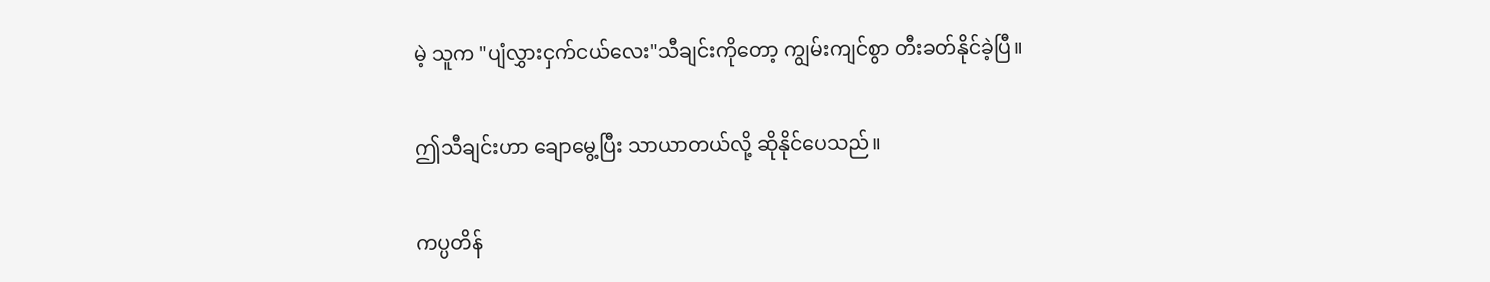မဲ့ သူက "ပျံလွှားငှက်ငယ်လေး"သီချင်းကိုတော့ ကျွမ်းကျင်စွာ တီးခတ်နိုင်ခဲ့ပြီ။

ဤသီချင်းဟာ ချောမွေ့ပြီး သာယာတယ်လို့ ဆိုနိုင်ပေသည်။

ကပ္ပတိန်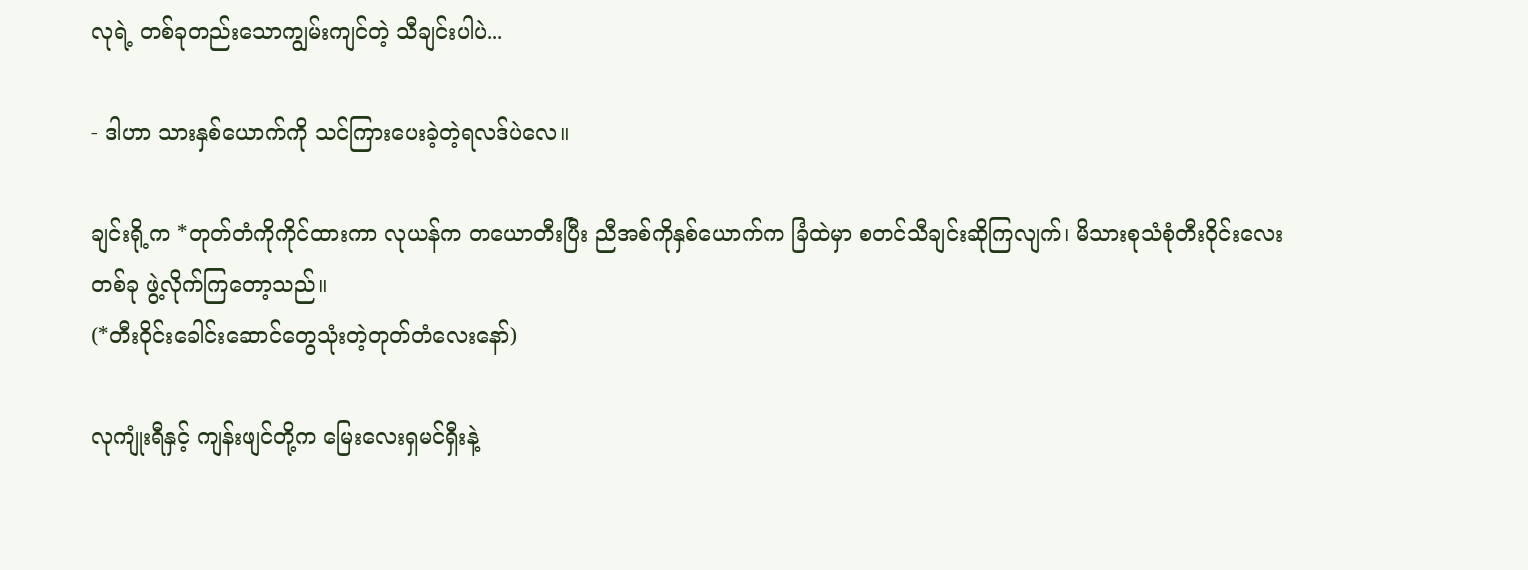လုရဲ့ တစ်ခုတည်းသောကျွမ်းကျင်တဲ့ သီချင်းပါပဲ...

- ဒါဟာ သားနှစ်ယောက်ကို သင်ကြားပေးခဲ့တဲ့ရလဒ်ပဲလေ။

ချင်းရို့က *တုတ်တံကိုကိုင်ထားကာ လုယန်က တယောတီးပြီး ညီအစ်ကိုနှစ်ယောက်က ခြံထဲမှာ စတင်သီချင်းဆိုကြလျက်၊ မိသားစုသံစုံတီးဝိုင်းလေးတစ်ခု ဖွဲ့လိုက်ကြတော့သည်။
(*တီးဝိုင်းခေါင်းဆောင်တွေသုံးတဲ့တုတ်တံလေးနော်)

လုကျုံးရီနှင့် ကျန်းဖျင်တို့က မြေးလေးရှမင်ရှီးနဲ့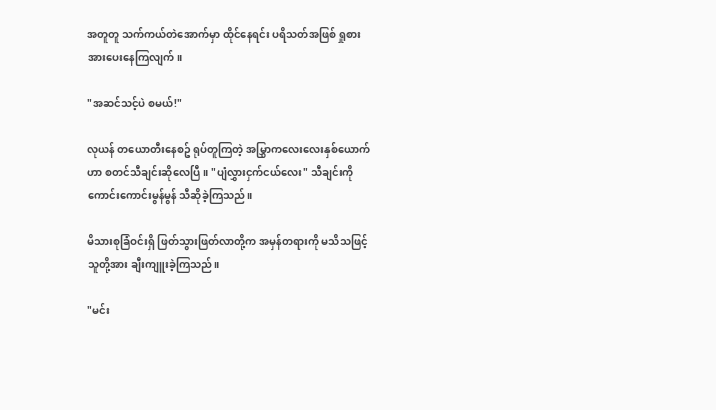အတူတူ သက်ကယ်တဲအောက်မှာ ထိုင်နေရင်း ပရိသတ်အဖြစ် ရှုစားအားပေးနေကြလျက်။

"အဆင်သင့်ပဲ စမယ်!"

လုယန် တယောတီးနေစဥ် ရုပ်တူကြတဲ့ အမြွှာကလေးလေးနှစ်ယောက်ဟာ စတင်သီချင်းဆိုလေပြီ။ "ပျံလွှားငှက်ငယ်လေး" သီချင်းကို ကောင်းကောင်းမွန်မွန် သီဆိုခဲ့ကြသည်။

မိသားစုခြံဝင်းရှိ ဖြတ်သွားဖြတ်လာတို့က အမှန်တရားကို မသိသဖြင့် သူတို့အား ချီးကျူးခဲ့ကြသည်။

"မင်း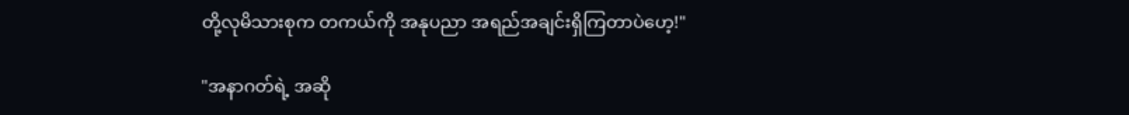တို့လုမိသားစုက တကယ်ကို အနုပညာ အရည်အချင်းရှိကြတာပဲဟေ့!"

"အနာဂတ်ရဲ့ အဆို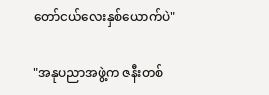တော်ငယ်လေးနှစ်ယောက်ပဲ"

"အနုပညာအဖွဲ့က ဇနီးတစ်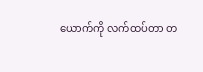ယောက်ကို လက်ထပ်တာ တ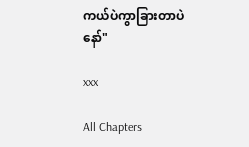ကယ်ပဲကွာခြားတာပဲနော်"

xxx

All Chapters